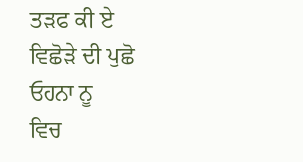ਤੜਫ ਕੀ ਏ ਵਿਛੋੜੇ ਦੀ ਪੁਛੋ ਓਹਨਾ ਨੂ
ਵਿਚ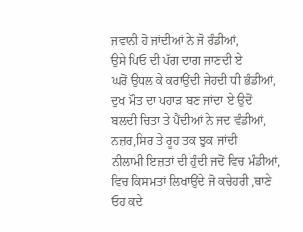ਜਵਾਨੀ ਹੋ ਜਾਂਦੀਆਂ ਨੇ ਜੋ ਰੰਡੀਆਂ,
ਉਸੇ ਪਿਓ ਦੀ ਪੱਗ ਦਾਗ ਜਾਣਦੀ ਏ
ਘਰੋਂ ਉਧਲ ਕੇ ਕਰਾਉਂਦੀ ਜੇਹਦੀ ਧੀ ਭੰਡੀਆਂ,
ਦੁਖ ਮੌਤ ਦਾ ਪਹਾੜ ਬਣ ਜਾਂਦਾ ਏ ਉਦੋਂ
ਬਲਦੀ ਚਿਤਾ ਤੇ ਪੈਂਦੀਆਂ ਨੇ ਜਦ ਵੰਡੀਆਂ,
ਨਜ਼ਰ,ਸਿਰ ਤੇ ਰੂਹ ਤਕ ਝੁਕ ਜਾਂਦੀ
ਨੀਲਾਮੀ ਇਜ਼ਤਾਂ ਦੀ ਹੁੰਦੀ ਜਦੋਂ ਵਿਚ ਮੰਡੀਆਂ,
ਵਿਚ ਕਿਸਮਤਾਂ ਲਿਖਾਉਂਦੇ ਜੋ ਕਚੇਹਰੀ ,ਥਾਣੇ
ਓਹ ਕਦੇ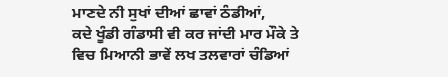ਮਾਣਦੇ ਨੀ ਸੁਖਾਂ ਦੀਆਂ ਛਾਵਾਂ ਠੰਡੀਆਂ,
ਕਦੇ ਖੂੰਡੀ ਗੰਡਾਸੀ ਵੀ ਕਰ ਜਾਂਦੀ ਮਾਰ ਮੌਕੇ ਤੇ
ਵਿਚ ਮਿਆਨੀ ਭਾਵੇਂ ਲਖ ਤਲਵਾਰਾਂ ਚੰਡਿਆਂ